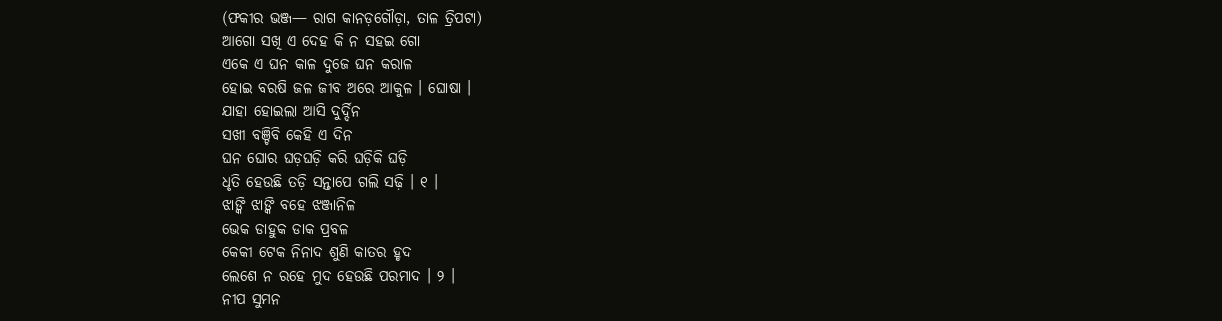(ଫକୀର ଭଞ୍ଜ— ରାଗ କାନଡ଼ଗୌଡ଼ା, ତାଳ ତ୍ରିପଟା)
ଆଗୋ ସଖି ଏ ଦେହ କି ନ ସହଇ ଗୋ
ଏକେ ଏ ଘନ କାଳ ଦୁଜେ ଘନ କରାଳ
ହୋଇ ବରଷି ଜଳ ଜୀବ ଅରେ ଆକୁଳ । ଘୋଷା ।
ଯାହା ହୋଇଲା ଆସି ଦୁର୍ଦ୍ଦିନ
ସଖୀ ବଞ୍ଚିବି କେହି ଏ ଦିନ
ଘନ ଘୋର ଘଡ଼ଘଡ଼ି କରି ଘଡ଼ିକି ଘଡ଼ି
ଧୃତି ହେଉଛି ତଡ଼ି ସନ୍ତାପେ ଗଲି ସଢ଼ି । ୧ ।
ଝାଙ୍କି ଝାଙ୍କି ବହେ ଝଞ୍ଜାନିଳ
ଭେକ ଡାହୁକ ଡାକ ପ୍ରବଳ
କେକୀ ଟେକ ନିନାଦ ଶୁଣି କାତର ହୃଦ
ଲେଶେ ନ ରହେ ମୁଦ ହେଉଛି ପରମାଦ । ୨ ।
ନୀପ ସୁମନ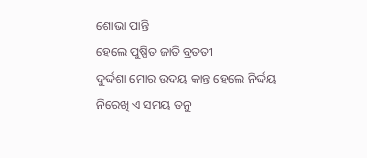ଶୋଭା ପାନ୍ତି
ହେଲେ ପୁଷ୍ପିତ ଜାତି ବ୍ରତତୀ
ଦୁର୍ଦ୍ଦଶା ମୋର ଉଦୟ କାନ୍ତ ହେଲେ ନିର୍ଦ୍ଦୟ
ନିରେଖି ଏ ସମୟ ତନୁ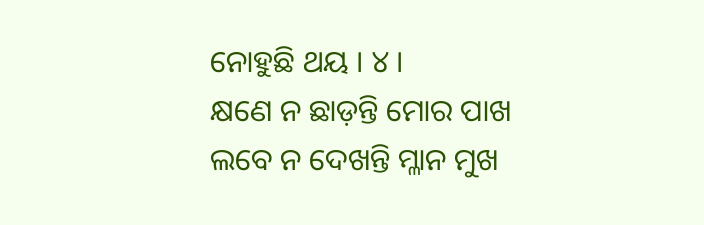ନୋହୁଛି ଥୟ । ୪ ।
କ୍ଷଣେ ନ ଛାଡ଼ନ୍ତି ମୋର ପାଖ
ଲବେ ନ ଦେଖନ୍ତି ମ୍ଳାନ ମୁଖ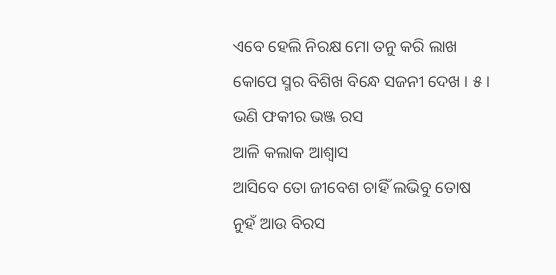ଏବେ ହେଲି ନିରକ୍ଷ ମୋ ତନୁ କରି ଲାଖ
କୋପେ ସ୍ମର ବିଶିଖ ବିନ୍ଧେ ସଜନୀ ଦେଖ । ୫ ।
ଭଣି ଫକୀର ଭଞ୍ଜ ରସ
ଆଳି କଲାକ ଆଶ୍ୱାସ
ଆସିବେ ତୋ ଜୀବେଶ ଚାହିଁ ଲଭିବୁ ତୋଷ
ନୁହଁ ଆଉ ବିରସ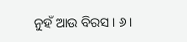ନୁହଁ ଆଉ ବିରସ । ୬ ।